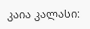კაია კალასი: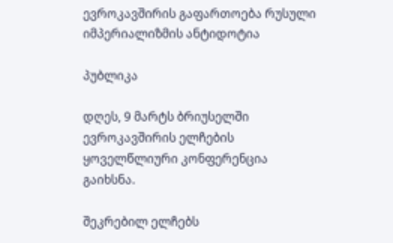ევროკავშირის გაფართოება რუსული იმპერიალიზმის ანტიდოტია

პუბლიკა

დღეს, 9 მარტს ბრიუსელში ევროკავშირის ელჩების ყოველწლიური კონფერენცია გაიხსნა.

შეკრებილ ელჩებს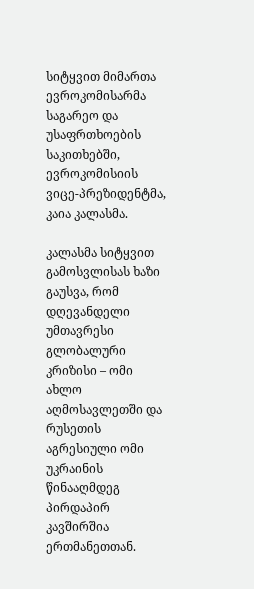სიტყვით მიმართა ევროკომისარმა საგარეო და უსაფრთხოების საკითხებში, ევროკომისიის ვიცე-პრეზიდენტმა, კაია კალასმა.

კალასმა სიტყვით გამოსვლისას ხაზი გაუსვა, რომ დღევანდელი უმთავრესი გლობალური კრიზისი – ომი ახლო აღმოსავლეთში და რუსეთის აგრესიული ომი უკრაინის წინააღმდეგ პირდაპირ კავშირშია ერთმანეთთან.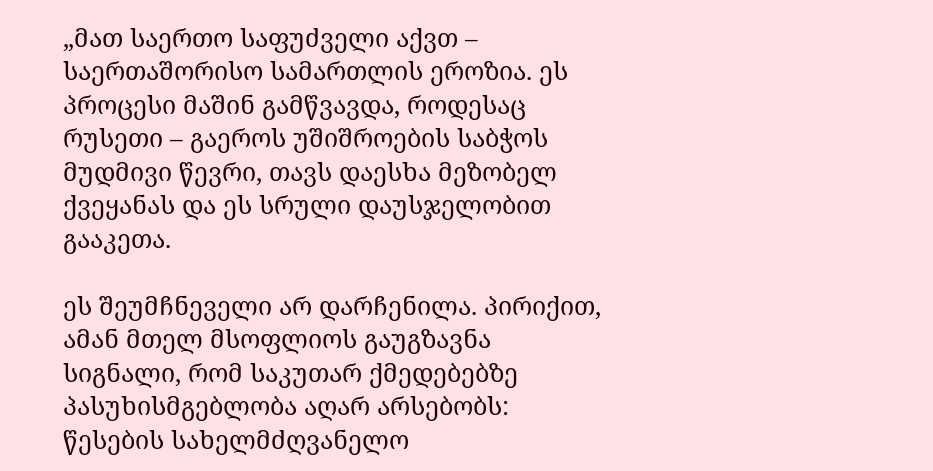„მათ საერთო საფუძველი აქვთ – საერთაშორისო სამართლის ეროზია. ეს პროცესი მაშინ გამწვავდა, როდესაც რუსეთი – გაეროს უშიშროების საბჭოს მუდმივი წევრი, თავს დაესხა მეზობელ ქვეყანას და ეს სრული დაუსჯელობით გააკეთა.

ეს შეუმჩნეველი არ დარჩენილა. პირიქით, ამან მთელ მსოფლიოს გაუგზავნა სიგნალი, რომ საკუთარ ქმედებებზე პასუხისმგებლობა აღარ არსებობს: წესების სახელმძღვანელო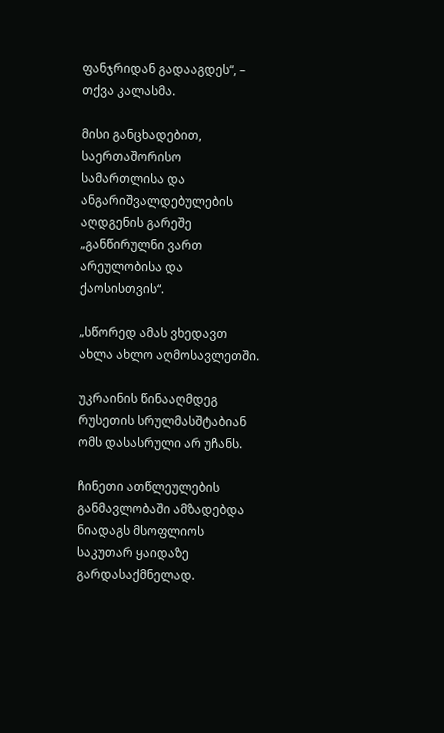ფანჯრიდან გადააგდეს“, – თქვა კალასმა.

მისი განცხადებით, საერთაშორისო სამართლისა და ანგარიშვალდებულების აღდგენის გარეშე „განწირულნი ვართ არეულობისა და ქაოსისთვის“.

„სწორედ ამას ვხედავთ ახლა ახლო აღმოსავლეთში.

უკრაინის წინააღმდეგ რუსეთის სრულმასშტაბიან ომს დასასრული არ უჩანს.

ჩინეთი ათწლეულების განმავლობაში ამზადებდა ნიადაგს მსოფლიოს საკუთარ ყაიდაზე გარდასაქმნელად.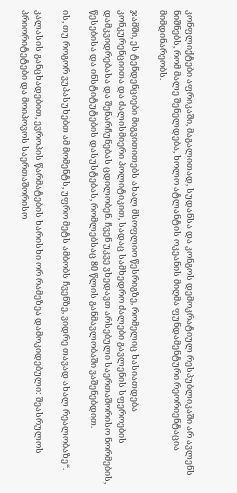კონფლიქტები აფრიკაში, მაგალითად, სუდანსა და კონგოს დემოკრატიულ რესპუბლიკაში არ ავლენს ნიშნებს, რომ მალე შენელდება, ხოლო ატლანტის ოკეანის მიღმა ფუნდამენტური რეორიენტაცია მიმდინარეობს.

ჯამში, ეს ტენდენციები მიგვითითებს ახალ მსოფლიო წესრიგზე, რომელიც ხასიათდება კონკურენციითა და ძალისმიერი პოლიტიკით, სადაც სამხედრო ძალები გავლენის სფეროების დამკვიდრებასა და შენარჩუნებას ცდილობენ. ჩვენ უკვე ვხედავთ არსებული საერთაშორისო ნორმების, წესებისა და ინსტიტუტების დასუსტებას, რომლებსაც 80 წლის განმავლობაში ვაშენებდით.

ის, თუ როგორ ვუპასუხებთ ამ მომენტს, უფრო მეტს ამბობს ჩვენზე, ვიდრე თავად ახალ რეალობაზე“.

კალასის განცხადებით, ევროპის წარმატების ხარისხი ორ რამეზეა დამოკიდებული: შეასრულოს პრიორიტეტები და მოიპოვოს საერთაშორისო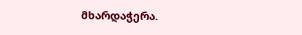მხარდაჭერა.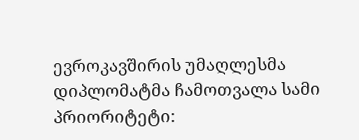ევროკავშირის უმაღლესმა დიპლომატმა ჩამოთვალა სამი პრიორიტეტი: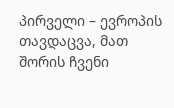პირველი – ევროპის თავდაცვა, მათ შორის ჩვენი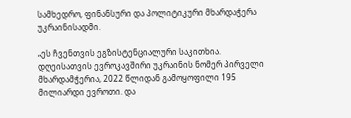სამხედრო, ფინანსური და პოლიტიკური მხარდაჭერა უკრაინისადმი.

„ეს ჩვენთვის ეგზისტენციალური საკითხია. დღეისათვის ევროკავშირი უკრაინის ნომერ პირველი მხარდამჭერია, 2022 წლიდან გამოყოფილი 195 მილიარდი ევროთი. და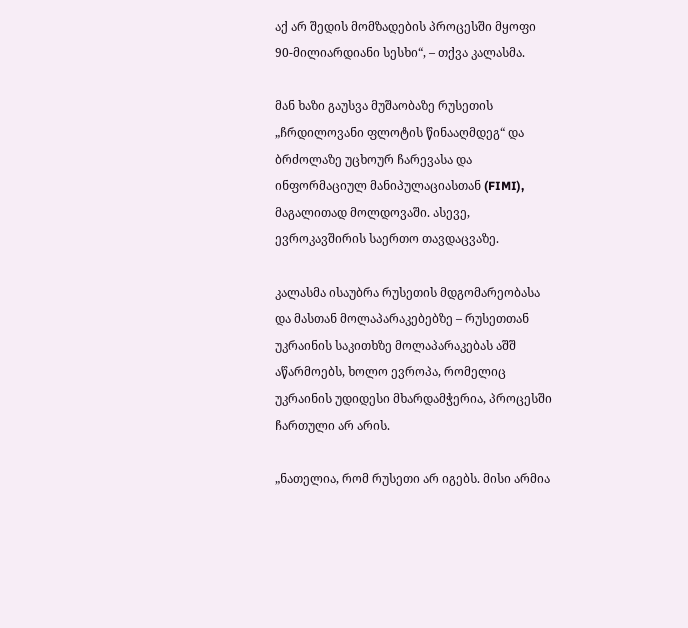აქ არ შედის მომზადების პროცესში მყოფი 90-მილიარდიანი სესხი“, – თქვა კალასმა.

მან ხაზი გაუსვა მუშაობაზე რუსეთის „ჩრდილოვანი ფლოტის წინააღმდეგ“ და ბრძოლაზე უცხოურ ჩარევასა და ინფორმაციულ მანიპულაციასთან (FIMI), მაგალითად მოლდოვაში. ასევე, ევროკავშირის საერთო თავდაცვაზე.

კალასმა ისაუბრა რუსეთის მდგომარეობასა და მასთან მოლაპარაკებებზე – რუსეთთან უკრაინის საკითხზე მოლაპარაკებას აშშ აწარმოებს, ხოლო ევროპა, რომელიც უკრაინის უდიდესი მხარდამჭერია, პროცესში ჩართული არ არის.

„ნათელია, რომ რუსეთი არ იგებს. მისი არმია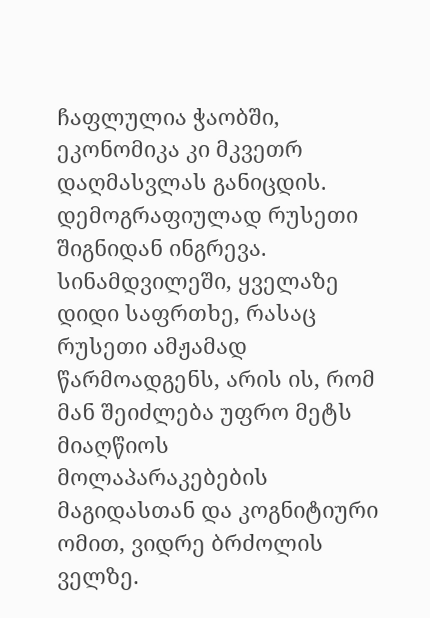ჩაფლულია ჭაობში, ეკონომიკა კი მკვეთრ დაღმასვლას განიცდის. დემოგრაფიულად რუსეთი შიგნიდან ინგრევა. სინამდვილეში, ყველაზე დიდი საფრთხე, რასაც რუსეთი ამჟამად წარმოადგენს, არის ის, რომ მან შეიძლება უფრო მეტს მიაღწიოს მოლაპარაკებების მაგიდასთან და კოგნიტიური ომით, ვიდრე ბრძოლის ველზე.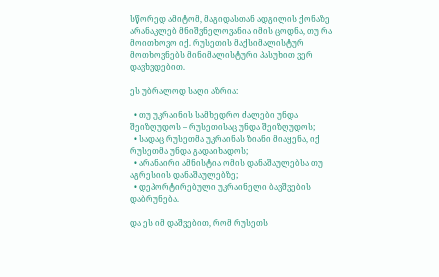სწორედ ამიტომ, მაგიდასთან ადგილის ქონაზე არანაკლებ მნიშვნელოვანია იმის ცოდნა, თუ რა მოითხოვო იქ. რუსეთის მაქსიმალისტურ მოთხოვნებს მინიმალისტური პასუხით ვერ დავხვდებით.

ეს უბრალოდ საღი აზრია:

  • თუ უკრაინის სამხედრო ძალები უნდა შეიზღუდოს – რუსეთისაც უნდა შეიზღუდოს;
  • სადაც რუსეთმა უკრაინას ზიანი მიაყენა, იქ რუსეთმა უნდა გადაიხადოს;
  • არანაირი ამნისტია ომის დანაშაულებსა თუ აგრესიის დანაშაულებზე;
  • დეპორტირებული უკრაინელი ბავშვების დაბრუნება.

და ეს იმ დაშვებით, რომ რუსეთს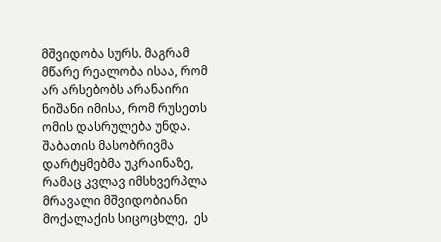მშვიდობა სურს. მაგრამ მწარე რეალობა ისაა, რომ არ არსებობს არანაირი ნიშანი იმისა, რომ რუსეთს ომის დასრულება უნდა. შაბათის მასობრივმა დარტყმებმა უკრაინაზე, რამაც კვლავ იმსხვერპლა მრავალი მშვიდობიანი მოქალაქის სიცოცხლე,  ეს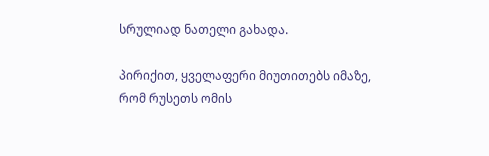სრულიად ნათელი გახადა.

პირიქით, ყველაფერი მიუთითებს იმაზე, რომ რუსეთს ომის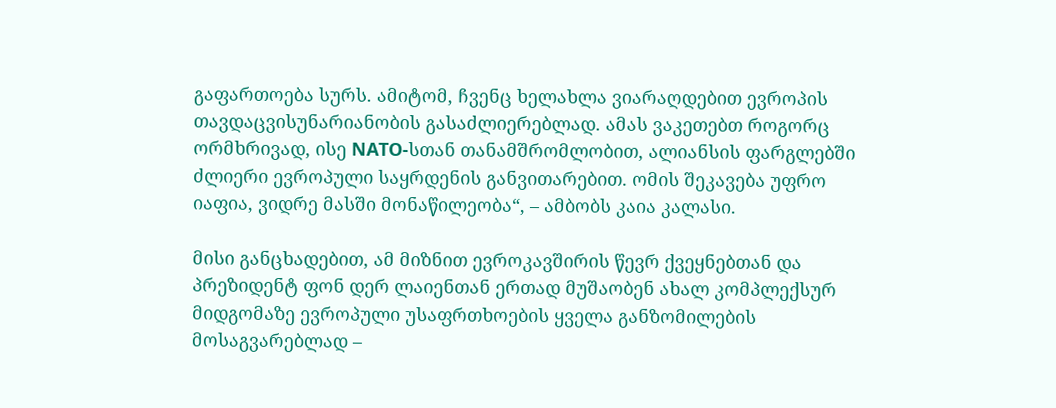გაფართოება სურს. ამიტომ, ჩვენც ხელახლა ვიარაღდებით ევროპის თავდაცვისუნარიანობის გასაძლიერებლად. ამას ვაკეთებთ როგორც ორმხრივად, ისე NATO-სთან თანამშრომლობით, ალიანსის ფარგლებში ძლიერი ევროპული საყრდენის განვითარებით. ომის შეკავება უფრო იაფია, ვიდრე მასში მონაწილეობა“, – ამბობს კაია კალასი.

მისი განცხადებით, ამ მიზნით ევროკავშირის წევრ ქვეყნებთან და პრეზიდენტ ფონ დერ ლაიენთან ერთად მუშაობენ ახალ კომპლექსურ მიდგომაზე ევროპული უსაფრთხოების ყველა განზომილების მოსაგვარებლად –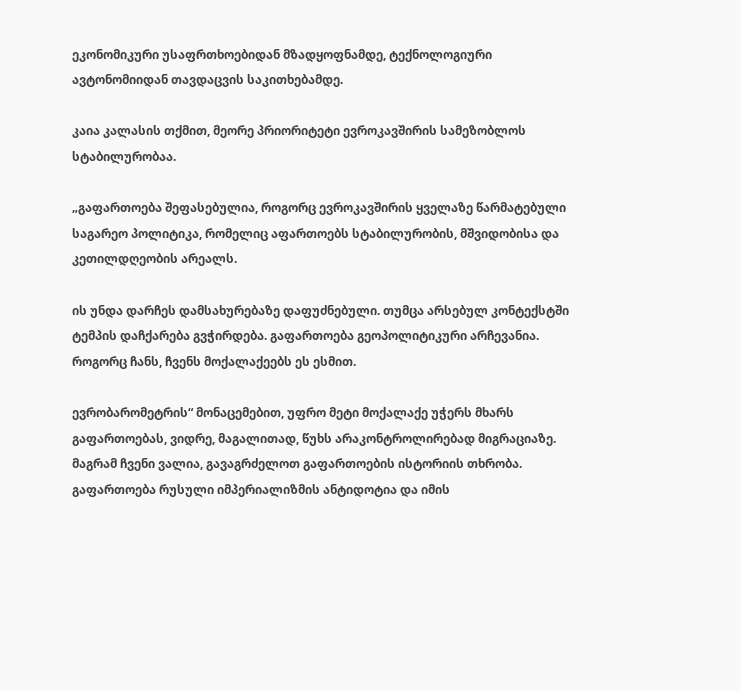ეკონომიკური უსაფრთხოებიდან მზადყოფნამდე, ტექნოლოგიური ავტონომიიდან თავდაცვის საკითხებამდე.

კაია კალასის თქმით, მეორე პრიორიტეტი ევროკავშირის სამეზობლოს სტაბილურობაა.

„გაფართოება შეფასებულია, როგორც ევროკავშირის ყველაზე წარმატებული საგარეო პოლიტიკა, რომელიც აფართოებს სტაბილურობის, მშვიდობისა და კეთილდღეობის არეალს.

ის უნდა დარჩეს დამსახურებაზე დაფუძნებული. თუმცა არსებულ კონტექსტში ტემპის დაჩქარება გვჭირდება. გაფართოება გეოპოლიტიკური არჩევანია. როგორც ჩანს, ჩვენს მოქალაქეებს ეს ესმით.

ევრობარომეტრის“ მონაცემებით, უფრო მეტი მოქალაქე უჭერს მხარს გაფართოებას, ვიდრე, მაგალითად, წუხს არაკონტროლირებად მიგრაციაზე. მაგრამ ჩვენი ვალია, გავაგრძელოთ გაფართოების ისტორიის თხრობა. გაფართოება რუსული იმპერიალიზმის ანტიდოტია და იმის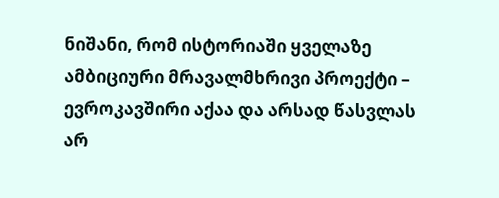ნიშანი, რომ ისტორიაში ყველაზე ამბიციური მრავალმხრივი პროექტი – ევროკავშირი აქაა და არსად წასვლას არ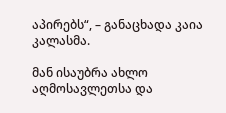აპირებს“, – განაცხადა კაია კალასმა.

მან ისაუბრა ახლო აღმოსავლეთსა და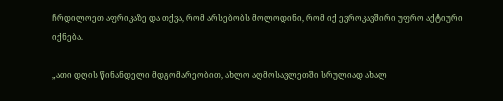ჩრდილოეთ აფრიკაზე და თქვა, რომ არსებობს მოლოდინი, რომ იქ ევროკავშირი უფრო აქტიური იქნება.

„ათი დღის წინანდელი მდგომარეობით, ახლო აღმოსავლეთში სრულიად ახალ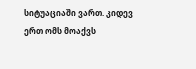სიტუაციაში ვართ. კიდევ ერთ ომს მოაქვს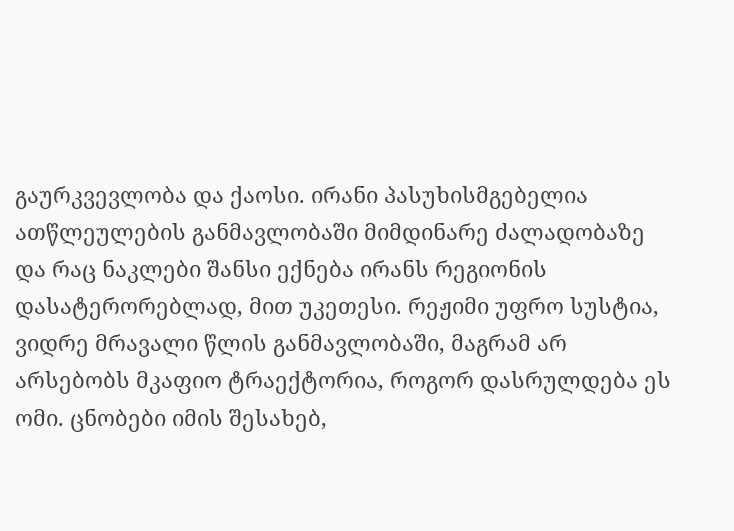გაურკვევლობა და ქაოსი. ირანი პასუხისმგებელია ათწლეულების განმავლობაში მიმდინარე ძალადობაზე და რაც ნაკლები შანსი ექნება ირანს რეგიონის დასატერორებლად, მით უკეთესი. რეჟიმი უფრო სუსტია, ვიდრე მრავალი წლის განმავლობაში, მაგრამ არ არსებობს მკაფიო ტრაექტორია, როგორ დასრულდება ეს ომი. ცნობები იმის შესახებ,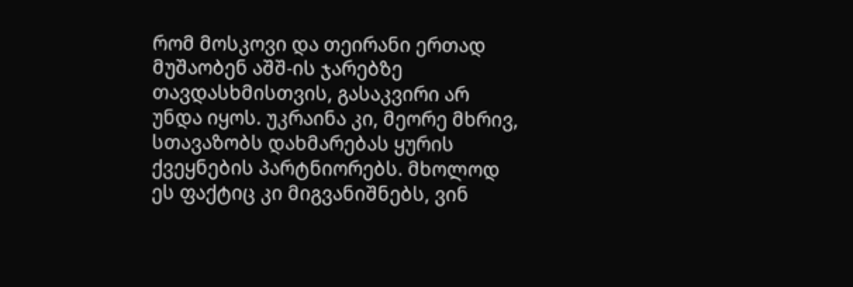რომ მოსკოვი და თეირანი ერთად მუშაობენ აშშ-ის ჯარებზე თავდასხმისთვის, გასაკვირი არ უნდა იყოს. უკრაინა კი, მეორე მხრივ, სთავაზობს დახმარებას ყურის ქვეყნების პარტნიორებს. მხოლოდ ეს ფაქტიც კი მიგვანიშნებს, ვინ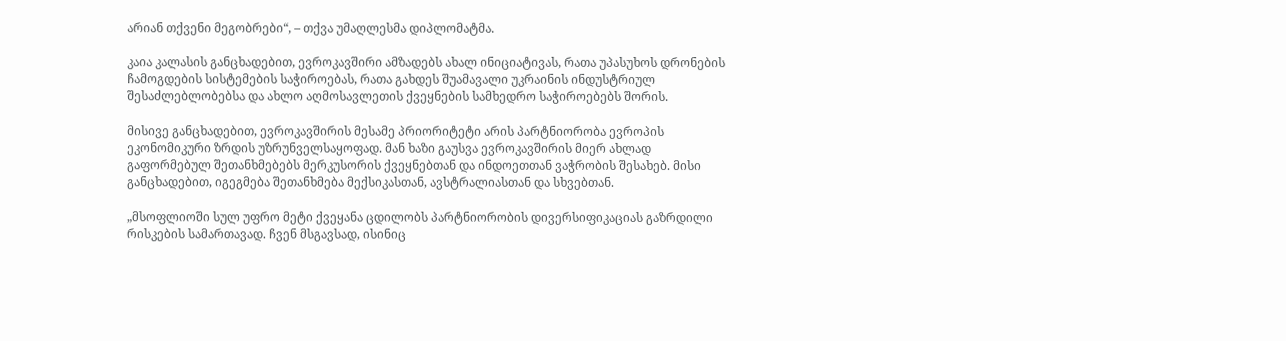არიან თქვენი მეგობრები“, – თქვა უმაღლესმა დიპლომატმა.

კაია კალასის განცხადებით, ევროკავშირი ამზადებს ახალ ინიციატივას, რათა უპასუხოს დრონების ჩამოგდების სისტემების საჭიროებას, რათა გახდეს შუამავალი უკრაინის ინდუსტრიულ შესაძლებლობებსა და ახლო აღმოსავლეთის ქვეყნების სამხედრო საჭიროებებს შორის.

მისივე განცხადებით, ევროკავშირის მესამე პრიორიტეტი არის პარტნიორობა ევროპის ეკონომიკური ზრდის უზრუნველსაყოფად. მან ხაზი გაუსვა ევროკავშირის მიერ ახლად გაფორმებულ შეთანხმებებს მერკუსორის ქვეყნებთან და ინდოეთთან ვაჭრობის შესახებ. მისი განცხადებით, იგეგმება შეთანხმება მექსიკასთან, ავსტრალიასთან და სხვებთან.

„მსოფლიოში სულ უფრო მეტი ქვეყანა ცდილობს პარტნიორობის დივერსიფიკაციას გაზრდილი რისკების სამართავად. ჩვენ მსგავსად, ისინიც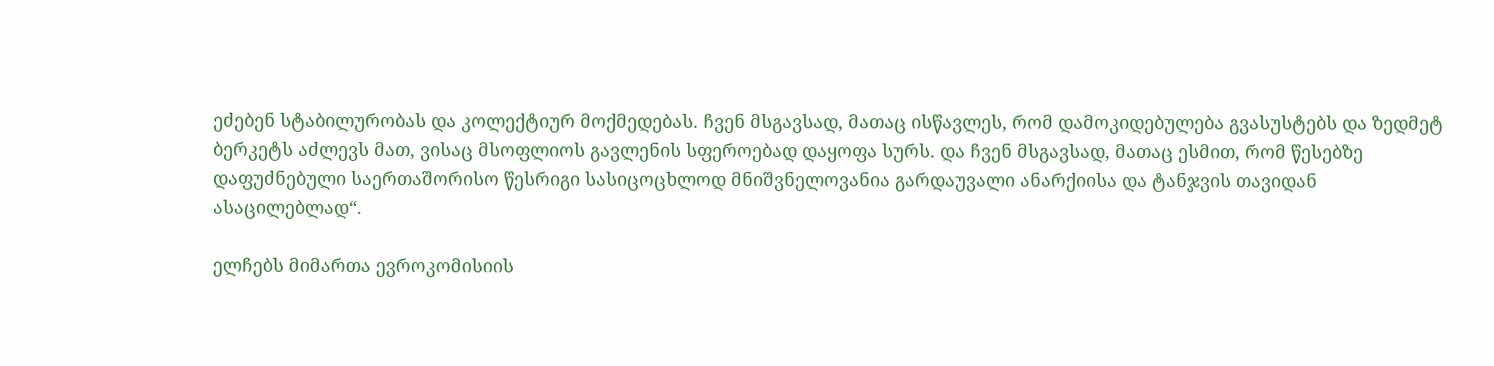ეძებენ სტაბილურობას და კოლექტიურ მოქმედებას. ჩვენ მსგავსად, მათაც ისწავლეს, რომ დამოკიდებულება გვასუსტებს და ზედმეტ ბერკეტს აძლევს მათ, ვისაც მსოფლიოს გავლენის სფეროებად დაყოფა სურს. და ჩვენ მსგავსად, მათაც ესმით, რომ წესებზე დაფუძნებული საერთაშორისო წესრიგი სასიცოცხლოდ მნიშვნელოვანია გარდაუვალი ანარქიისა და ტანჯვის თავიდან ასაცილებლად“.

ელჩებს მიმართა ევროკომისიის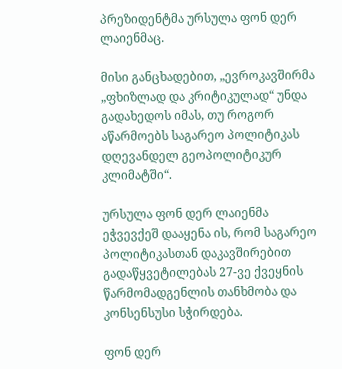პრეზიდენტმა ურსულა ფონ დერ ლაიენმაც.

მისი განცხადებით, „ევროკავშირმა „ფხიზლად და კრიტიკულად“ უნდა გადახედოს იმას, თუ როგორ აწარმოებს საგარეო პოლიტიკას დღევანდელ გეოპოლიტიკურ კლიმატში“.

ურსულა ფონ დერ ლაიენმა ეჭვევქეშ დააყენა ის, რომ საგარეო პოლიტიკასთან დაკავშირებით გადაწყვეტილებას 27-ვე ქვეყნის წარმომადგენლის თანხმობა და კონსენსუსი სჭირდება.

ფონ დერ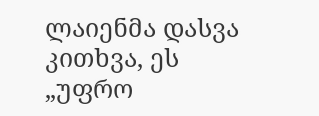ლაიენმა დასვა კითხვა, ეს „უფრო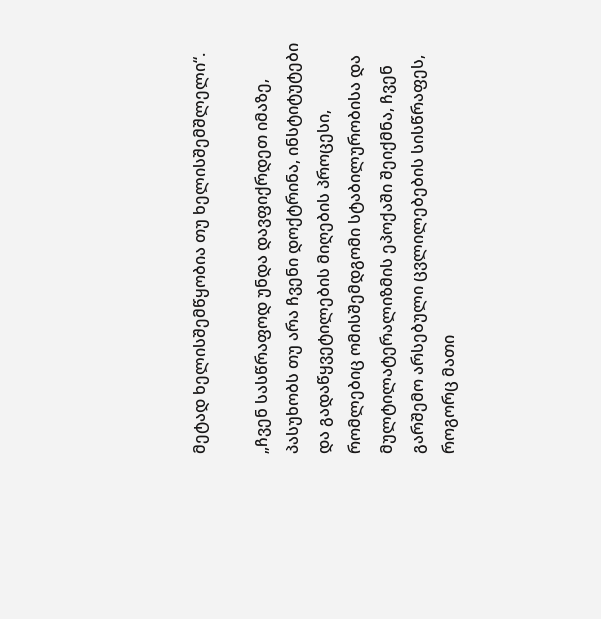მეტად ხელისშემწყობია თუ ხელისშემშლელი“.

„ჩვენ სასწრაფოდ უნდა დავფიქრდეთ იმაზე, პასუხობს თუ არა ჩვენი დოქტრინა, ინსტიტუტები და გადაწყვეტილების მიღების პროცესი, რომლებიც ომისშემდგომი სტაბილურობისა და მულტილატერალიზმის ეპოქაში შეიქმნა, ჩვენ გარშემო არსებული ცვლილებების სისწრაფეს, როგორც მათი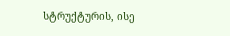სტრუქტურის, ისე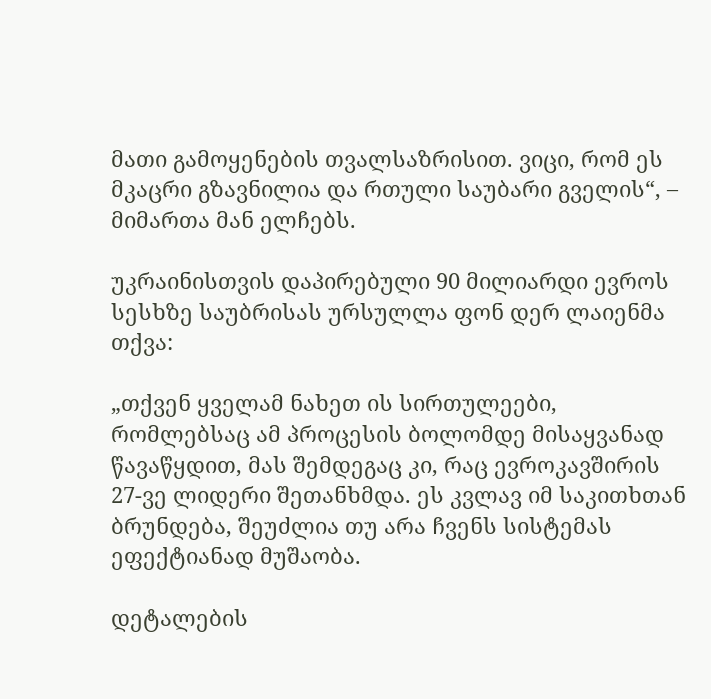მათი გამოყენების თვალსაზრისით. ვიცი, რომ ეს მკაცრი გზავნილია და რთული საუბარი გველის“, – მიმართა მან ელჩებს.

უკრაინისთვის დაპირებული 90 მილიარდი ევროს სესხზე საუბრისას ურსულლა ფონ დერ ლაიენმა თქვა:

„თქვენ ყველამ ნახეთ ის სირთულეები, რომლებსაც ამ პროცესის ბოლომდე მისაყვანად წავაწყდით, მას შემდეგაც კი, რაც ევროკავშირის 27-ვე ლიდერი შეთანხმდა. ეს კვლავ იმ საკითხთან ბრუნდება, შეუძლია თუ არა ჩვენს სისტემას ეფექტიანად მუშაობა.

დეტალების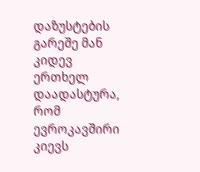დაზუსტების გარეშე მან კიდევ ერთხელ დაადასტურა, რომ ევროკავშირი კიევს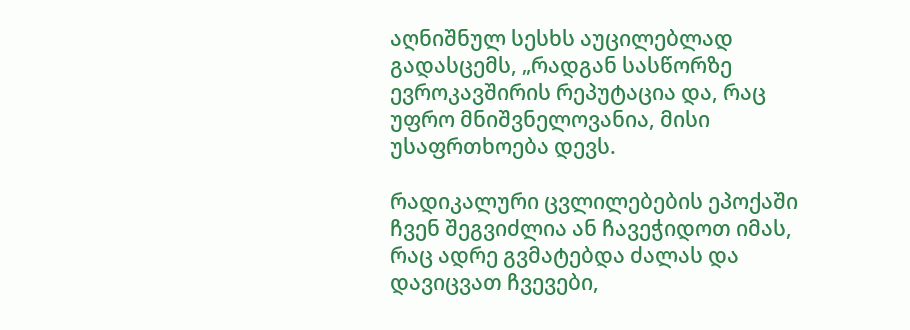აღნიშნულ სესხს აუცილებლად გადასცემს, „რადგან სასწორზე ევროკავშირის რეპუტაცია და, რაც უფრო მნიშვნელოვანია, მისი უსაფრთხოება დევს.

რადიკალური ცვლილებების ეპოქაში ჩვენ შეგვიძლია ან ჩავეჭიდოთ იმას, რაც ადრე გვმატებდა ძალას და დავიცვათ ჩვევები,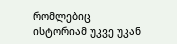რომლებიც ისტორიამ უკვე უკან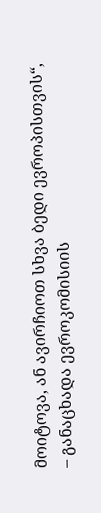მოიტოვა, ან ავირჩიოთ სხვა ბედი ევროპისთვის“, – განაცხადა ევროკომისიის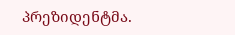პრეზიდენტმა.